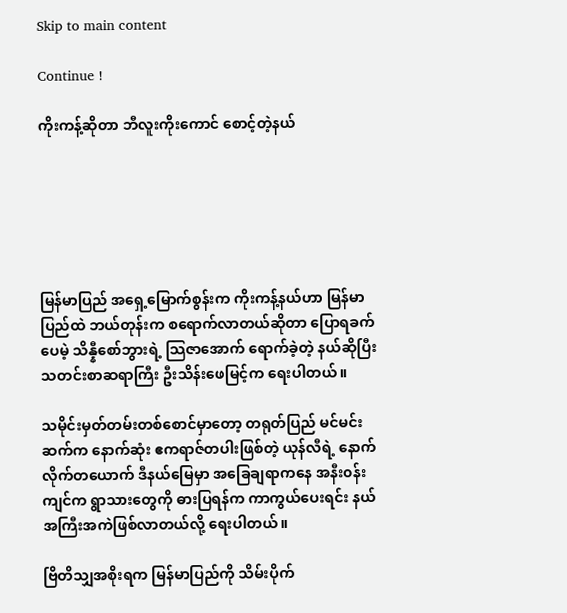Skip to main content

Continue !

ကိုးကန့်ဆိုတာ ဘီလူးကိုးကောင် စောင့်တဲ့နယ်






မြန်မာပြည် အရှေ့မြောက်စွန်းက ကိုးကန့်နယ်ဟာ မြန်မာပြည်ထဲ ဘယ်တုန်းက စရောက်လာတယ်ဆိုတာ ပြောရခက်ပေမဲ့ သိန္နီစော်ဘွားရဲ့ သြဇာအောက် ရောက်ခဲ့တဲ့ နယ်ဆိုပြီး သတင်းစာဆရာကြီး ဦးသိန်းဖေမြင့်က ရေးပါတယ်။

သမိုင်းမှတ်တမ်းတစ်စောင်မှာတော့ တရုတ်ပြည် မင်မင်းဆက်က နောက်ဆုံး ဧကရာဇ်တပါးဖြစ်တဲ့ ယုန်လီရဲ့ နောက်လိုက်တယောက် ဒီနယ်မြေမှာ အခြေချရာကနေ အနီး၀န်းကျင်က ရွာသားတွေကို ဓားပြရန်က ကာကွယ်ပေးရင်း နယ်အကြီးအကဲဖြစ်လာတယ်လို့ ရေးပါတယ်။

ဗြိတိသျှအစိုးရက မြန်မာပြည်ကို သိမ်းပိုက်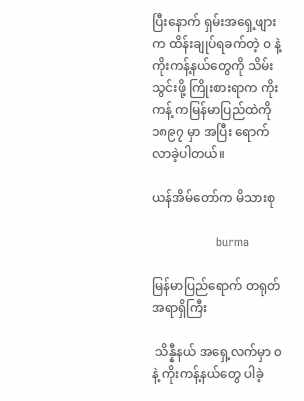ပြီးနောက် ရှမ်းအရှေ့ဖျားက ထိန်းချုပ်ရခက်တဲ့ ၀ နဲ့ ကိုးကန့်နယ်တွေကို သိမ်းသွင်းဖို့ ကြိုးစားရာက ကိုးကန့် ကမြန်မာပြည်ထဲကို ၁၈၉၇ မှာ အပြီး ရောက်လာခဲ့ပါတယ်။

ယန်အိမ်တော်က မိသားစု

                burma

မြန်မာပြည်ရောက် တရုတ်အရာရှိကြီး

 သိန္နီနယ် အရှေ့လက်မှာ ၀နဲ့ ကိုးကန့်နယ်တွေ ပါခဲ့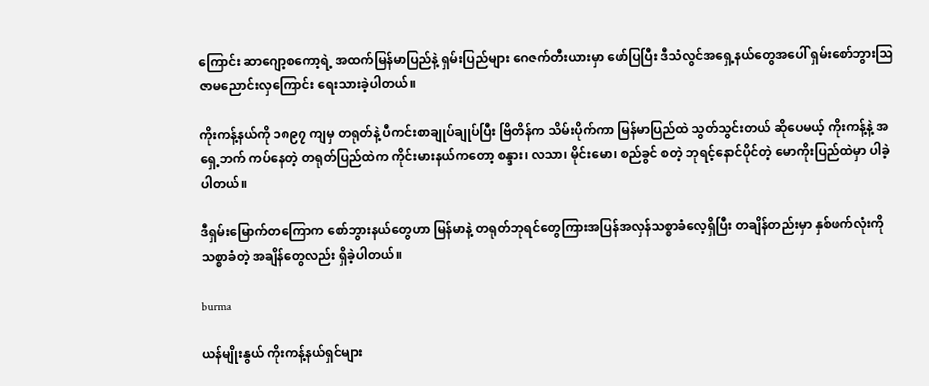ကြောင်း ဆာဂျော့စကော့ရဲ့ အထက်မြန်မာပြည်နဲ့ ရှမ်းပြည်များ ဂေဇက်တီးယားမှာ ဖော်ပြပြီး ဒီသံလွင်အရှေ့နယ်တွေအပေါ် ရှမ်းစော်ဘွားသြဇာမညောင်းလှကြောင်း ရေးသားခဲ့ပါတယ်။

ကိုးကန့်နယ်ကို ၁၈၉၇ ကျမှ တရုတ်နဲ့ ပီကင်းစာချုပ်ချုပ်ပြီး ဗြိတိန်က သိမ်းပိုက်ကာ မြန်မာပြည်ထဲ သွတ်သွင်းတယ် ဆိုပေမယ့် ကိုးကန့်နဲ့ အရှေ့ဘက် ကပ်နေတဲ့ တရုတ်ပြည်ထဲက ကိုင်းမားနယ်ကတော့ စန္ဒား၊ လသာ၊ မိုင်းမော၊ စည်ခွင် စတဲ့ ဘုရင့်နောင်ပိုင်တဲ့ မောကိုးပြည်ထဲမှာ ပါခဲ့ပါတယ်။

ဒီရှမ်းမြောက်တကြောက စော်ဘွားနယ်တွေဟာ မြန်မာနဲ့ တရုတ်ဘုရင်တွေကြားအပြန်အလှန်သစ္စာခံလေ့ရှိပြီး တချိန်တည်းမှာ နှစ်ဖက်လုံးကို သစ္စာခံတဲ့ အချိန်တွေလည်း ရှိခဲ့ပါတယ်။

burma

ယန်မျိုးနွယ် ကိုးကန့်နယ်ရှင်များ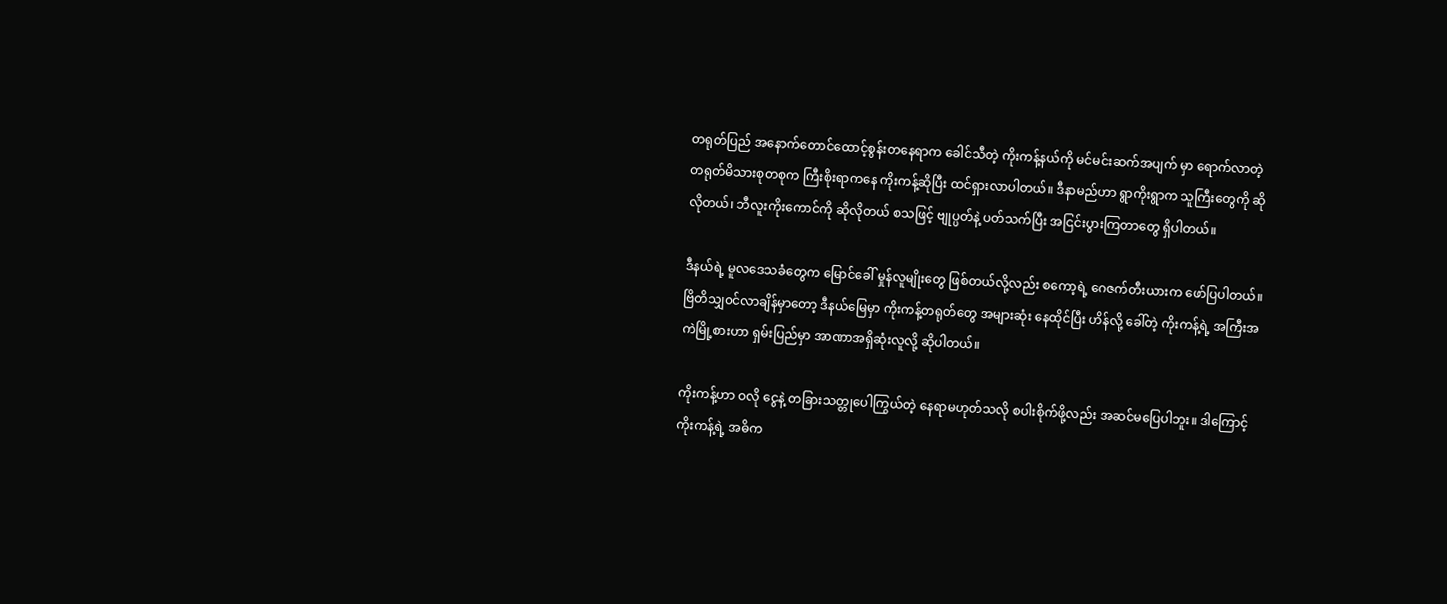တရုတ်ပြည် အနောက်တောင်ထောင့်စွန်းတနေရာက ခေါင်သီတဲ့ ကိုးကန့်နယ်ကို မင်မင်းဆက်အပျက် မှာ ရောက်လာတဲ့ တရုတ်မိသားစုတစုက ကြီးစိုးရာကနေ ကိုးကန့်ဆိုပြီး ထင်ရှားလာပါတယ်။ ဒီနာမည်ဟာ ရွာကိုးရွာက သူကြီးတွေကို ဆိုလိုတယ်၊ ဘီလူးကိုးကောင်ကို ဆိုလိုတယ် စသဖြင့် ဗျုပ္ပတ်နဲ့ ပတ်သက်ပြီး အငြင်းပွားကြတာတွေ ရှိပါတယ်။

ဒီနယ်ရဲ့ မူလဒေသခံတွေက မြောင်ခေါ် မှုန်လူမျိုးတွေ ဖြစ်တယ်လို့လည်း စကော့ရဲ့ ဂေဇက်တီးယားက ဖော်ပြပါတယ်။ ဗြိတိသျှ၀င်လာချိန်မှာတော့ ဒီနယ်မြေမှာ ကိုးကန့်တရုတ်တွေ အများဆုံး နေထိုင်ပြီး ဟိန်လို့ ခေါ်တဲ့ ကိုးကန့်ရဲ့ အကြီးအကဲမြို့စားဟာ ရှမ်းပြည်မှာ အာဏာအရှိဆုံးလူလို့ ဆိုပါတယ်။

ကိုးကန့်ဟာ ဝလို ငွေနဲ့ တခြားသတ္တုပေါကြွယ်တဲ့ နေရာမဟုတ်သလို စပါးစိုက်ဖို့လည်း အဆင်မပြေပါဘူး။ ဒါကြောင့် ကိုးကန့်ရဲ့ အဓိက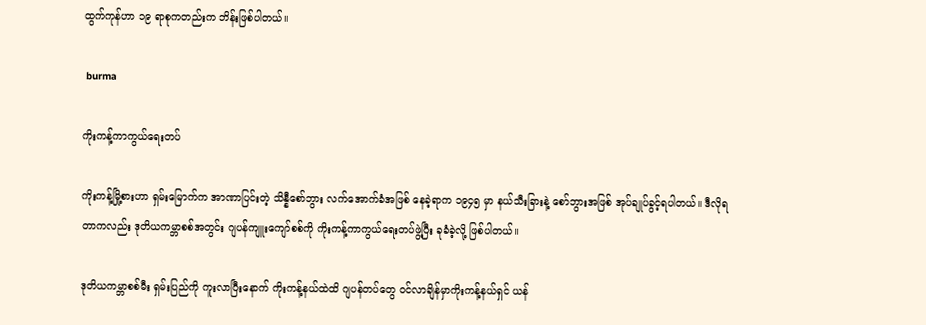ထွက်ကုန်ဟာ ၁၉ ရာစုကတည်းက ဘိန်းဖြစ်ပါတယ်။

 burma

ကိုးကန့်ကာကွယ်ရေးတပ်

ကိုးကန့်မြို့စားဟာ ရှမ်းမြောက်က အာဏာပြင်းတဲ့ သိန္နီစော်ဘွား လက်အောက်ခံအဖြစ် နေခဲ့ရာက ၁၉၄၅ မှာ နယ်သီးခြားနဲ့ စော်ဘွားအဖြစ် အုပ်ချုပ်ခွင့်ရပါတယ်။ ဒီလိုရတာကလည်း ဒုတိယကမ္ဘာစစ်အတွင်း ဂျပန်ကျူးကျော်စစ်ကို ကိုးကန့်ကာကွယ်ရေးတပ်ဖွဲ့ပြီး ခုခံခဲ့လို့ ဖြစ်ပါတယ်။

ဒုတိယကမ္ဘာစစ်မီး ရှမ်းပြည်ကို ကူးလာပြီးနောက် ကိုးကန့်နယ်ထဲထိ ဂျပန်တပ်တွေ ဝင်လာချိန်မှာကိုးကန့်နယ်ရှင် ယန်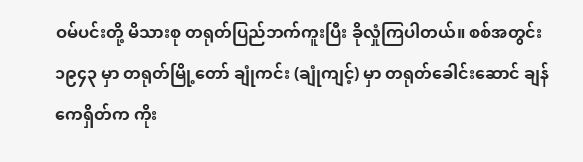ဝမ်ပင်းတို့ မိသားစု တရုတ်ပြည်ဘက်ကူးပြီး ခိုလှုံကြပါတယ်။ စစ်အတွင်း ၁၉၄၃ မှာ တရုတ်မြို့တော် ချုံကင်း (ချုံကျင့်) မှာ တရုတ်ခေါင်းဆောင် ချန်ကေရှိတ်က ကိုး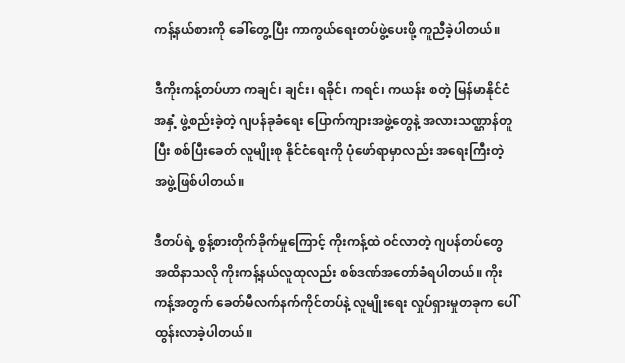ကန့်နယ်စားကို ခေါ်တွေ့ပြီး ကာကွယ်ရေးတပ်ဖွဲ့ပေးဖို့ ကူညီခဲ့ပါတယ်။

ဒီကိုးကန့်တပ်ဟာ ကချင်၊ ချင်း၊ ရခိုင်၊ ကရင်၊ ကယန်း စတဲ့ မြန်မာနိုင်ငံအနှံ့ ဖွဲ့စည်းခဲ့တဲ့ ဂျပန်ခုခံရေး ပြောက်ကျားအဖွဲ့တွေနဲ့ အလားသဏ္ဌာန်တူပြီး စစ်ပြီးခေတ် လူမျိုးစု နိုင်ငံရေးကို ပုံဖော်ရာမှာလည်း အရေးကြီးတဲ့ အဖွဲ့ဖြစ်ပါတယ်။

ဒီတပ်ရဲ့ စွန့်စားတိုက်ခိုက်မှုကြောင့် ကိုးကန့်ထဲ ဝင်လာတဲ့ ဂျပန်တပ်တွေ အထိနာသလို ကိုးကန့်နယ်လူထုလည်း စစ်ဒဏ်အတော်ခံရပါတယ်။ ကိုးကန့်အတွက် ခေတ်မီလက်နက်ကိုင်တပ်နဲ့ လူမျိုးရေး လှုပ်ရှားမှုတခုက ပေါ်ထွန်းလာခဲ့ပါတယ်။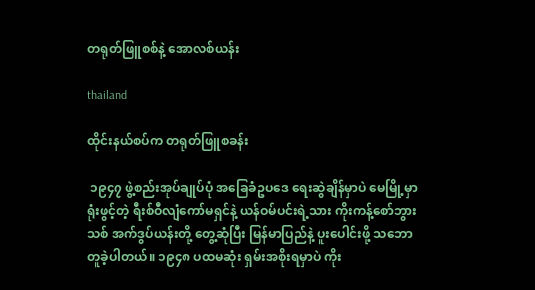တရုတ်ဖြူစစ်နဲ့ အောလစ်ယန်း

thailand

ထိုင်းနယ်စပ်က တရုတ်ဖြူစခန်း

 ၁၉၄၇ ဖွဲ့စည်းအုပ်ချုပ်ပုံ အခြေခံဥပဒေ ရေးဆွဲချိန်မှာပဲ မေမြို့မှာ ရုံးဖွင့်တဲ့ ရီးစ်ဝီလျံကော်မရှင်နဲ့ ယန်ဝမ်ပင်းရဲ့သား ကိုးကန့်စော်ဘွားသစ် အက်ဒွပ်ယန်းတို့ တွေ့ဆုံပြီး မြန်မာပြည်နဲ့ ပူးပေါင်းဖို့ သဘောတူခဲ့ပါတယ်။ ၁၉၄၈ ပထမဆုံး ရှမ်းအစိုးရမှာပဲ ကိုး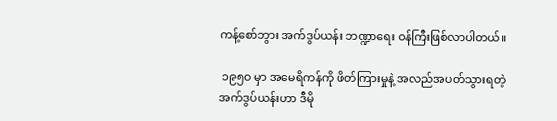ကန့်စော်ဘွား အက်ဒွပ်ယန်း ဘဏ္ဍာရေး ဝန်ကြီးဖြစ်လာပါတယ်။

 ၁၉၅ဝ မှာ အမေရိကန်ကို ဖိတ်ကြားမှုနဲ့ အလည်အပတ်သွားရတဲ့ အက်ဒွပ်ယန်းဟာ ဒီမို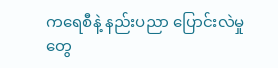ကရေစီနဲ့ နည်းပညာ ပြောင်းလဲမှုတွေ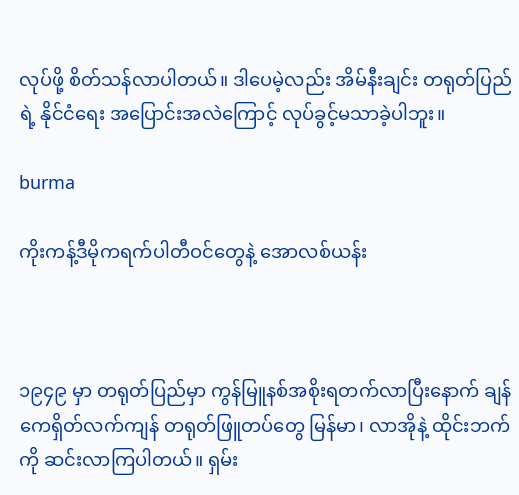လုပ်ဖို့ စိတ်သန်လာပါတယ်။ ဒါပေမဲ့လည်း အိမ်နီးချင်း တရုတ်ပြည်ရဲ့ နိုင်ငံရေး အပြောင်းအလဲကြောင့် လုပ်ခွင့်မသာခဲ့ပါဘူး။

burma

ကိုးကန့်ဒီမိုကရက်ပါတီဝင်တွေနဲ့ အောလစ်ယန်း



၁၉၄၉ မှာ တရုတ်ပြည်မှာ ကွန်မြူနစ်အစိုးရတက်လာပြီးနောက် ချန်ကေရှိတ်လက်ကျန် တရုတ်ဖြူတပ်တွေ မြန်မာ၊ လာအိုနဲ့ ထိုင်းဘက်ကို ဆင်းလာကြပါတယ်။ ရှမ်း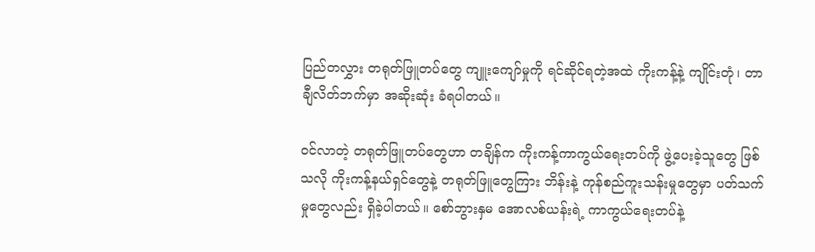ပြည်တလွှား တရုတ်ဖြူတပ်တွေ ကျူးကျော်မှုကို ရင်ဆိုင်ရတဲ့အထဲ ကိုးကန့်နဲ့ ကျိုင်းတုံ၊ တာချီလိတ်ဘက်မှာ အဆိုးဆုံး ခံရပါတယ်။

ဝင်လာတဲ့ တရုတ်ဖြူတပ်တွေဟာ တချိန်က ကိုးကန့်ကာကွယ်ရေးတပ်ကို ဖွဲ့ပေးခဲ့သူတွေ ဖြစ်သလို ကိုးကန့်နယ်ရှင်တွေနဲ့ တရုတ်ဖြူတွေကြား ဘိန်းနဲ့ ကုန်စည်ကူးသန်းမှုတွေမှာ ပတ်သက်မှုတွေလည်း ရှိခဲ့ပါတယ်။ စော်ဘွားနှမ အောလစ်ယန်းရဲ့ ကာကွယ်ရေးတပ်နဲ့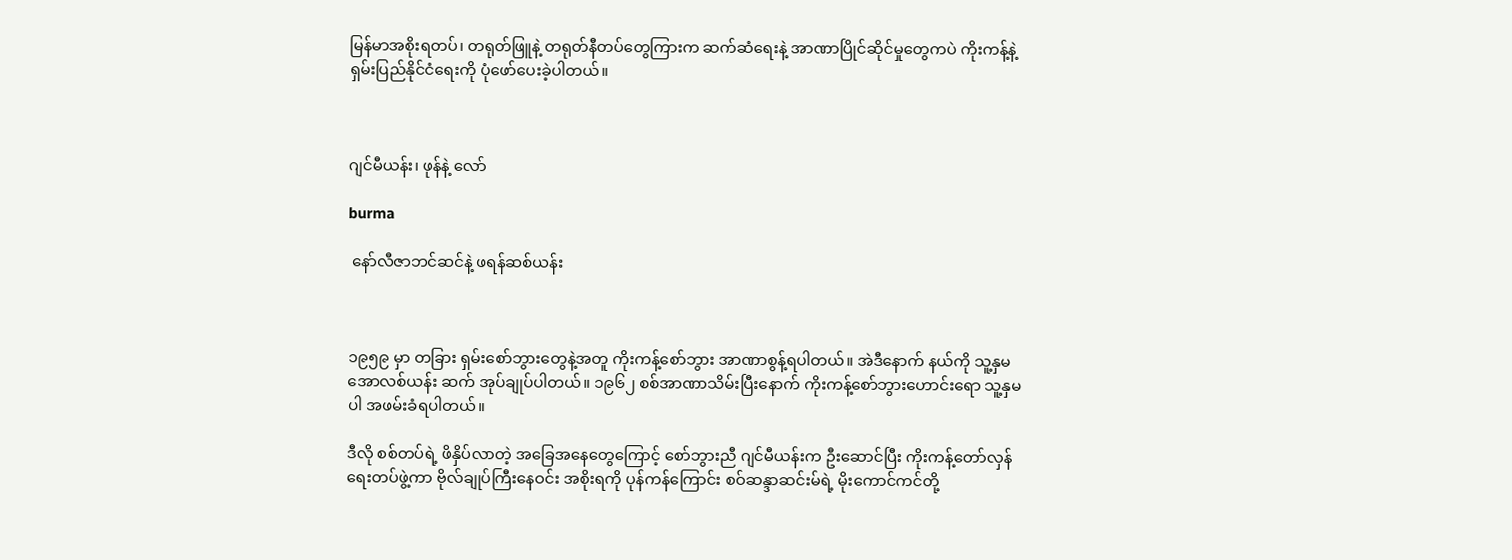မြန်မာအစိုးရတပ်၊ တရုတ်ဖြူနဲ့ တရုတ်နီတပ်တွေကြားက ဆက်ဆံရေးနဲ့ အာဏာပြိုင်ဆိုင်မှုတွေကပဲ ကိုးကန့်နဲ့ ရှမ်းပြည်နိုင်ငံရေးကို ပုံဖော်ပေးခဲ့ပါတယ်။



ဂျင်မီယန်း၊ ဖုန်နဲ့ လော်

burma

 နော်လီဇာဘင်ဆင်နဲ့ ဖရန်ဆစ်ယန်း



၁၉၅၉ မှာ တခြား ရှမ်းစော်ဘွားတွေနဲ့အတူ ကိုးကန့်စော်ဘွား အာဏာစွန့်ရပါတယ်။ အဲဒီနောက် နယ်ကို သူ့နှမ အောလစ်ယန်း ဆက် အုပ်ချုပ်ပါတယ်။ ၁၉၆၂ စစ်အာဏာသိမ်းပြီးနောက် ကိုးကန့်စော်ဘွားဟောင်းရော သူ့နှမပါ အဖမ်းခံရပါတယ်။

ဒီလို စစ်တပ်ရဲ့ ဖိနှိပ်လာတဲ့ အခြေအနေတွေကြောင့် စော်ဘွားညီ ဂျင်မီယန်းက ဦးဆောင်ပြီး ကိုးကန့်တော်လှန်ရေးတပ်ဖွဲ့ကာ ဗိုလ်ချုပ်ကြီးနေဝင်း အစိုးရကို ပုန်ကန်ကြောင်း စဝ်ဆန္ဒာဆင်းမ်ရဲ့ မိုးကောင်ကင်တို့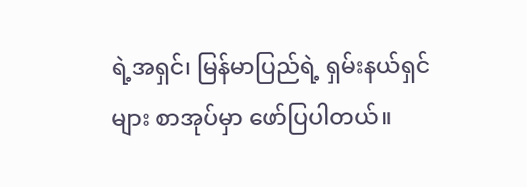ရဲ့အရှင်၊ မြန်မာပြည်ရဲ့ ရှမ်းနယ်ရှင်များ စာအုပ်မှာ ဖော်ပြပါတယ်။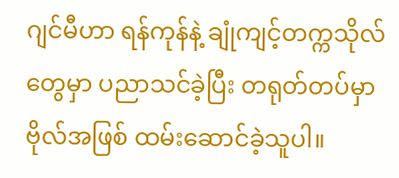ဂျင်မီဟာ ရန်ကုန်နဲ့ ချုံကျင့်တက္ကသိုလ်တွေမှာ ပညာသင်ခဲ့ပြီး တရုတ်တပ်မှာ ဗိုလ်အဖြစ် ထမ်းဆောင်ခဲ့သူပါ။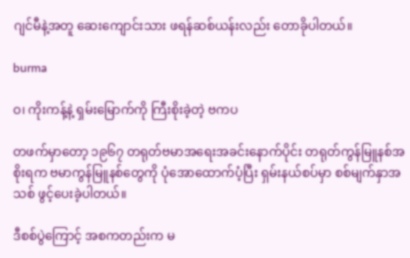ဂျင်မီနဲ့အတူ ဆေးကျောင်းသား ဖရန်ဆစ်ယန်းလည်း တောခိုပါတယ်။

burma

ဝ၊ ကိုးကန့်နဲ့ ရှမ်းမြောက်ကို ကြီးစိုးခဲ့တဲ့ ဗကပ

တဖက်မှာတော့ ၁၉၆၇ တရုတ်ဗမာအရေးအခင်းနောက်ပိုင်း တရုတ်ကွန်မြူနစ်အစိုးရက ဗမာကွန်မြူနစ်တွေကို ပုံအောထောက်ပံ့ပြီး ရှမ်းနယ်စပ်မှာ စစ်မျက်နှာအသစ် ဖွင့်ပေးခဲ့ပါတယ်။

ဒီစစ်ပွဲကြောင့် အစကတည်းက မ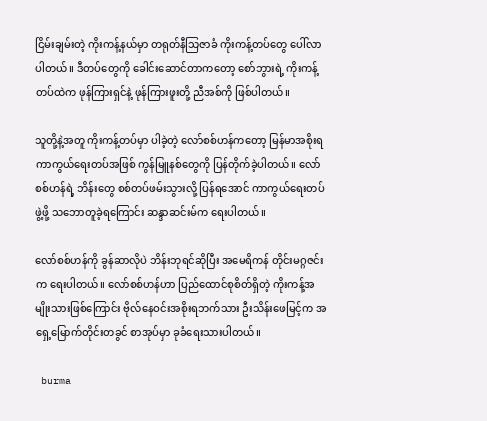ငြိမ်းချမ်းတဲ့ ကိုးကန့်နယ်မှာ တရုတ်နီသြဇာခံ ကိုးကန့်တပ်တွေ ပေါ်လာပါတယ်။ ဒီတပ်တွေကို ခေါင်းဆောင်တာကတော့ စော်ဘွားရဲ့ ကိုးကန့်တပ်ထဲက ဖုန်ကြားရှင်နဲ့ ဖုန်ကြားဖူးတို့ ညီအစ်ကို ဖြစ်ပါတယ်။

သူတို့နဲ့အတူ ကိုးကန့်တပ်မှာ ပါခဲ့တဲ့ လော်စစ်ဟန်ကတော့ မြန်မာအစိုးရ ကာကွယ်ရေးတပ်အဖြစ် ကွန်မြူနစ်တွေကို ပြန်တိုက်ခဲ့ပါတယ်။ လော်စစ်ဟန်ရဲ့ ဘိန်းတွေ စစ်တပ်ဖမ်းသွားလို့ ပြန်ရအောင် ကာကွယ်ရေးတပ်ဖွဲ့ဖို့ သဘောတူခဲ့ရကြောင်း ဆန္ဒာဆင်းမ်က ရေးပါတယ်။

လော်စစ်ဟန်ကို ခွန်ဆာလိုပဲ ဘိန်းဘုရင်ဆိုပြီး အမေရိကန် တိုင်းမဂ္ဂဇင်းက ရေးပါတယ်။ လော်စစ်ဟန်ဟာ ပြည်ထောင်စုစိတ်ရှိတဲ့ ကိုးကန့်အမျိုးသားဖြစ်ကြောင်း ဗိုလ်နေဝင်းအစိုးရဘက်သား ဦးသိန်းဖေမြင့်က အရှေ့မြောက်တိုင်းတခွင် စာအုပ်မှာ ခုခံရေးသားပါတယ်။

 burma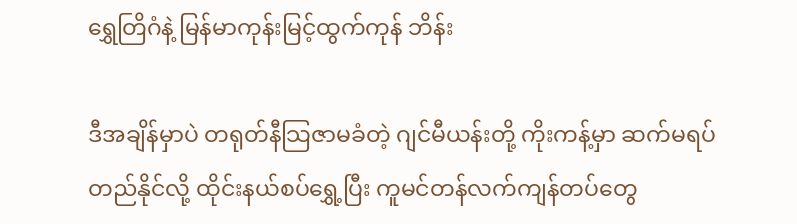ရွှေတြိဂံနဲ့ မြန်မာကုန်းမြင့်ထွက်ကုန် ဘိန်း

ဒီအချိန်မှာပဲ တရုတ်နီသြဇာမခံတဲ့ ဂျင်မီယန်းတို့ ကိုးကန့်မှာ ဆက်မရပ်တည်နိုင်လို့ ထိုင်းနယ်စပ်ရွှေ့ပြီး ကူမင်တန်လက်ကျန်တပ်တွေ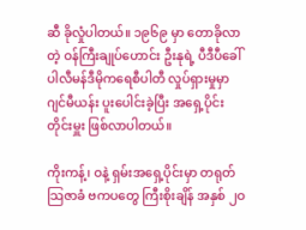ဆီ ခိုလှုံပါတယ်။ ၁၉၆၉ မှာ တောခိုလာတဲ့ ဝန်ကြီးချုပ်ဟောင်း ဦးနုရဲ့ ပီဒီပီခေါ် ပါလီမန်ဒီမိုကရေစီပါတီ လှုပ်ရှားမှုမှာ ဂျင်မီယန်း ပူးပေါင်းခဲ့ပြီး အရှေ့ပိုင်းတိုင်းမှူး ဖြစ်လာပါတယ်။

ကိုးကန့်၊ ဝနဲ့ ရှမ်းအရှေ့ပိုင်းမှာ တရုတ်သြဇာခံ ဗကပတွေ ကြီးစိုးချိန် အနှစ် ၂ဝ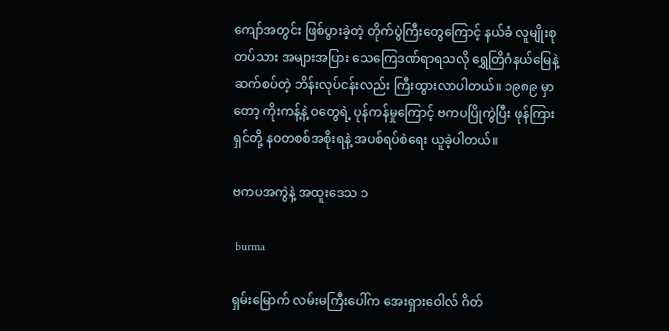ကျော်အတွင်း ဖြစ်ပွားခဲ့တဲ့ တိုက်ပွဲကြီးတွေကြောင့် နယ်ခံ လူမျိုးစုတပ်သား အများအပြား သေကြေဒဏ်ရာရသလို ရွှေတြိဂံနယ်မြေနဲ့ ဆက်စပ်တဲ့ ဘိန်းလုပ်ငန်းလည်း ကြီးထွားလာပါတယ်။ ၁၉၈၉ မှာတော့ ကိုးကန့်နဲ့ ဝတွေရဲ့ ပုန်ကန်မှုကြောင့် ဗကပပြိုကွဲပြီး ဖုန်ကြားရှင်တို့ နဝတစစ်အစိုးရနဲ့ အပစ်ရပ်စဲရေး ယူခဲ့ပါတယ်။

ဗကပအကွဲနဲ့ အထူးဒေသ ၁

 burma

ရှမ်းမြောက် လမ်းမကြီးပေါ်က အေးရှားဝေါလ် ဂိတ်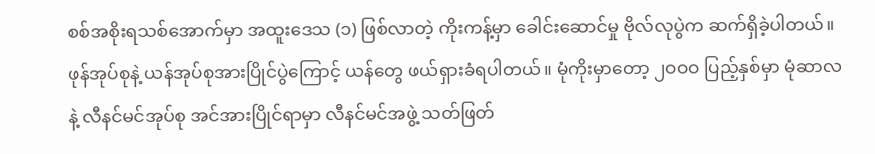စစ်အစိုးရသစ်အောက်မှာ အထူးဒေသ (၁) ဖြစ်လာတဲ့ ကိုးကန့်မှာ ခေါင်းဆောင်မှု ဗိုလ်လုပွဲက ဆက်ရှိခဲ့ပါတယ်။ ဖုန်အုပ်စုနဲ့ ယန်အုပ်စုအားပြိုင်ပွဲကြောင့် ယန်တွေ ဖယ်ရှားခံရပါတယ်။ မုံကိုးမှာတော့ ၂ဝဝဝ ပြည့်နှစ်မှာ မုံဆာလနဲ့ လီနင်မင်အုပ်စု အင်အားပြိုင်ရာမှာ လီနင်မင်အဖွဲ့ သတ်ဖြတ်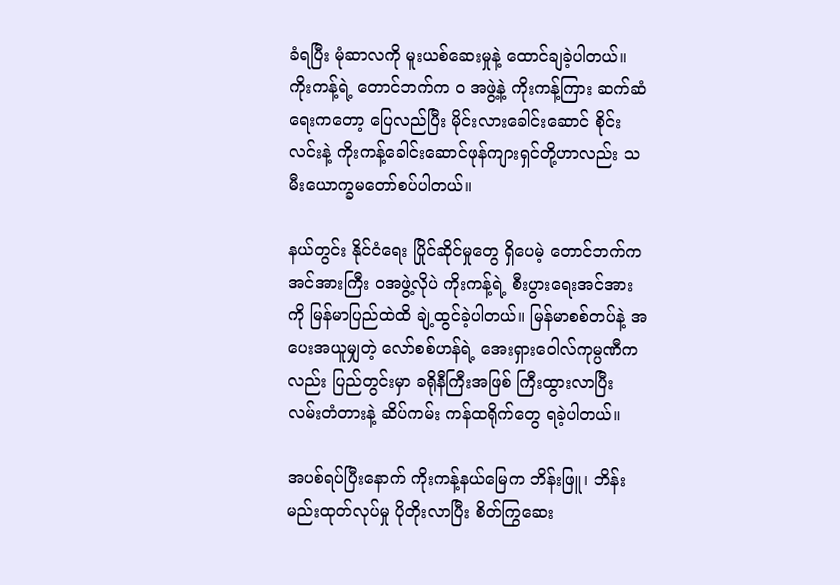ခံရပြီး မုံဆာလကို မူးယစ်ဆေးမှုနဲ့ ထောင်ချခဲ့ပါတယ်။ ကိုးကန့်ရဲ့ တောင်ဘက်က ဝ အဖွဲ့နဲ့ ကိုးကန့်ကြား ဆက်ဆံရေးကတော့ ပြေလည်ပြီး မိုင်းလားခေါင်းဆောင် စိုင်းလင်းနဲ့ ကိုးကန့်ခေါင်းဆောင်ဖုန်ကျားရှင်တို့ဟာလည်း သမီးယောက္ခမတော်စပ်ပါတယ်။

နယ်တွင်း နိုင်ငံရေး ပြိုင်ဆိုင်မှုတွေ ရှိပေမဲ့ တောင်ဘက်က အင်အားကြီး ဝအဖွဲ့လိုပဲ ကိုးကန့်ရဲ့ စီးပွားရေးအင်အားကို မြန်မာပြည်ထဲထိ ချဲ့ထွင်ခဲ့ပါတယ်။ မြန်မာစစ်တပ်နဲ့ အပေးအယူမျှတဲ့ လော်စစ်ဟန်ရဲ့ အေးရှားဝေါလ်ကုမ္ပဏီကလည်း ပြည်တွင်းမှာ ခရိုနီကြီးအဖြစ် ကြီးထွားလာပြီး လမ်းတံတားနဲ့ ဆိပ်ကမ်း ကန်ထရိုက်တွေ ရခဲ့ပါတယ်။

အပစ်ရပ်ပြီးနောက် ကိုးကန့်နယ်မြေက ဘိန်းဖြူ၊ ဘိန်းမည်းထုတ်လုပ်မှု ပိုတိုးလာပြီး စိတ်ကြွဆေး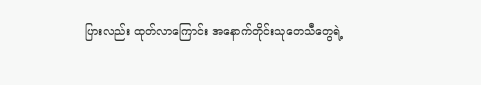ပြားလည်း ထုတ်လာကြောင်း အနောက်တိုင်းသုတေသီတွေရဲ့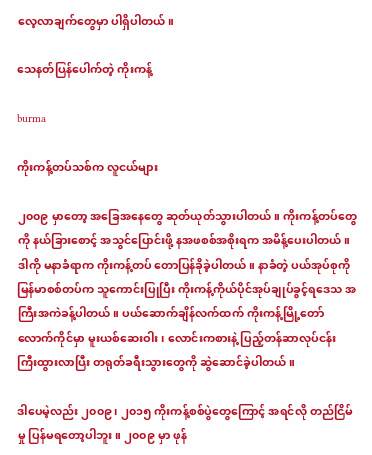လေ့လာချက်တွေမှာ ပါရှိပါတယ်။

သေနတ်ပြန်ပေါက်တဲ့ ကိုးကန့်

burma

ကိုးကန့်တပ်သစ်က လူငယ်များ

၂၀၀၉ မှာတော့ အခြေအနေတွေ ဆုတ်ယုတ်သွားပါတယ်။ ကိုးကန့်တပ်တွေကို နယ်ခြားစောင့် အသွင်ပြောင်းဖို့ နအဖစစ်အစိုးရက အမိန့်ပေးပါတယ်။ ဒါကို မနာခံရာက ကိုးကန့်တပ် တောပြန်ခိုခဲ့ပါတယ်။ နာခံတဲ့ ပယ်အုပ်စုကို မြန်မာစစ်တပ်က သူကောင်းပြုပြီး ကိုးကန့်ကိုယ်ပိုင်အုပ်ချုပ်ခွင့်ရဒေသ အကြီးအကဲခန့်ပါတယ်။ ပယ်ဆောက်ချိန်လက်ထက် ကိုးကန့်မြို့တော် လောက်ကိုင်မှာ မူးယစ်ဆေးဝါး၊ လောင်းကစားနဲ့ ပြည့်တန်ဆာလုပ်ငန်း ကြီးထွားလာပြီး တရုတ်ခရီးသွားတွေကို ဆွဲဆောင်ခဲ့ပါတယ်။

ဒါပေမဲ့လည်း ၂၀၀၉၊ ၂၀၁၅ ကိုးကန့်စစ်ပွဲတွေကြောင့် အရင်လို တည်ငြိမ်မှု ပြန်မရတော့ပါဘူး။ ၂၀၀၉ မှာ ဖုန်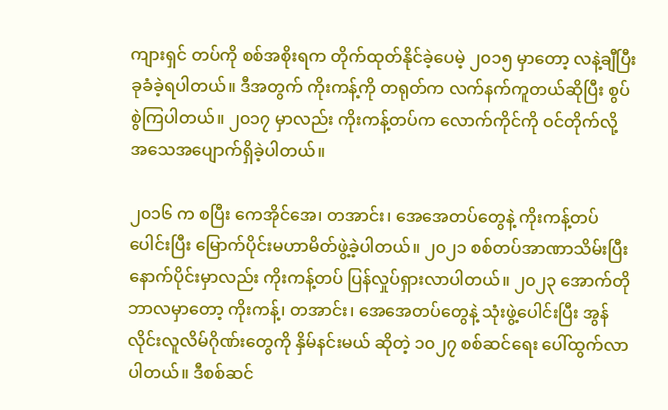ကျားရှင် တပ်ကို စစ်အစိုးရက တိုက်ထုတ်နိုင်ခဲ့ပေမဲ့ ၂၀၁၅ မှာတော့ လနဲ့ချီပြီး ခုခံခဲ့ရပါတယ်။ ဒီအတွက် ကိုးကန့်ကို တရုတ်က လက်နက်ကူတယ်ဆိုပြီး စွပ်စွဲကြပါတယ်။ ၂၀၁၇ မှာလည်း ကိုးကန့်တပ်က လောက်ကိုင်ကို ဝင်တိုက်လို့ အသေအပျောက်ရှိခဲ့ပါတယ်။

၂၀၁၆ က စပြီး ကေအိုင်အေ၊ တအာင်း၊ အေအေတပ်တွေနဲ့ ကိုးကန့်တပ်ပေါင်းပြီး မြောက်ပိုင်းမဟာမိတ်ဖွဲ့ခဲ့ပါတယ်။ ၂၀၂၁ စစ်တပ်အာဏာသိမ်းပြီးနောက်ပိုင်းမှာလည်း ကိုးကန့်တပ် ပြန်လှုပ်ရှားလာပါတယ်။ ၂၀၂၃ အောက်တိုဘာလမှာတော့ ကိုးကန့်၊ တအာင်း၊ အေအေတပ်တွေနဲ့ သုံးဖွဲ့ပေါင်းပြီး အွန်လိုင်းလူလိမ်ဂိုဏ်းတွေကို နှိမ်နင်းမယ် ဆိုတဲ့ ၁၀၂၇ စစ်ဆင်ရေး ပေါ်ထွက်လာပါတယ်။ ဒီစစ်ဆင်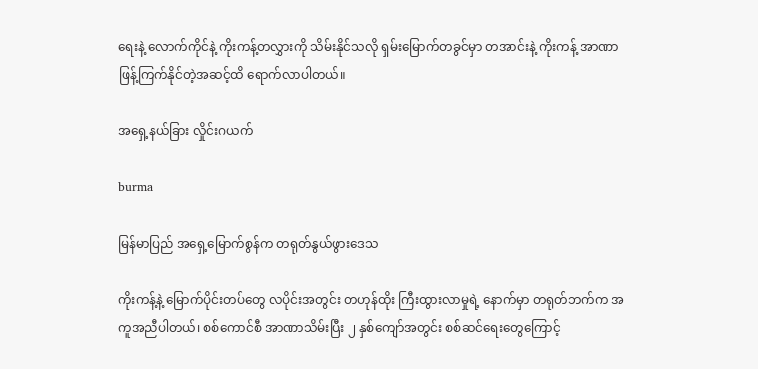ရေးနဲ့ လောက်ကိုင်နဲ့ ကိုးကန့်တလွှားကို သိမ်းနိုင်သလို ရှမ်းမြောက်တခွင်မှာ တအာင်းနဲ့ ကိုးကန့် အာဏာဖြန့်ကြက်နိုင်တဲ့အဆင့်ထိ ရောက်လာပါတယ်။

အရှေ့နယ်ခြား လှိုင်းဂယက်

burma

မြန်မာပြည် အရှေ့မြောက်စွန်က တရုတ်နွယ်ဖွားဒေသ

ကိုးကန့်နဲ့ မြောက်ပိုင်းတပ်တွေ လပိုင်းအတွင်း တဟုန်ထိုး ကြီးထွားလာမှုရဲ့ နောက်မှာ တရုတ်ဘက်က အကူအညီပါတယ်၊ စစ်ကောင်စီ အာဏာသိမ်းပြီး ၂ နှစ်ကျော်အတွင်း စစ်ဆင်ရေးတွေကြောင့်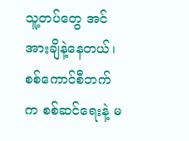သူ့တပ်တွေ အင်အားချိနဲ့နေတယ်၊ စစ်ကောင်စီဘက်က စစ်ဆင်ရေးနဲ့ မ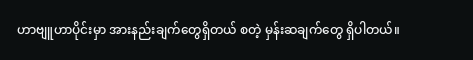ဟာဗျူဟာပိုင်းမှာ အားနည်းချက်တွေရှိတယ် စတဲ့ မှန်းဆချက်တွေ ရှိပါတယ်။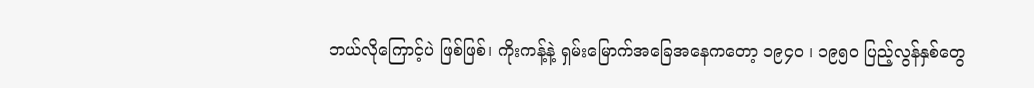ဘယ်လိုကြောင့်ပဲ ဖြစ်ဖြစ်၊ ကိုးကန့်နဲ့ ရှမ်းမြောက်အခြေအနေကတော့ ၁၉၄ဝ ၊ ၁၉၅၀ ပြည့်လွန်နှစ်တွေ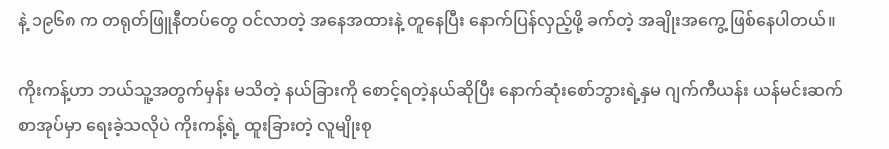နဲ့ ၁၉၆၈ က တရုတ်ဖြူနီတပ်တွေ ဝင်လာတဲ့ အနေအထားနဲ့ တူနေပြီး နောက်ပြန်လှည့်ဖို့ ခက်တဲ့ အချိုးအကွေ့ ဖြစ်နေပါတယ်။

ကိုးကန့်ဟာ ဘယ်သူ့အတွက်မှန်း မသိတဲ့ နယ်ခြားကို စောင့်ရတဲ့နယ်ဆိုပြီး နောက်ဆုံးစော်ဘွားရဲ့နှမ ဂျက်ကီယန်း ယန်မင်းဆက် စာအုပ်မှာ ရေးခဲ့သလိုပဲ ကိုးကန့်ရဲ့ ထူးခြားတဲ့ လူမျိုးစု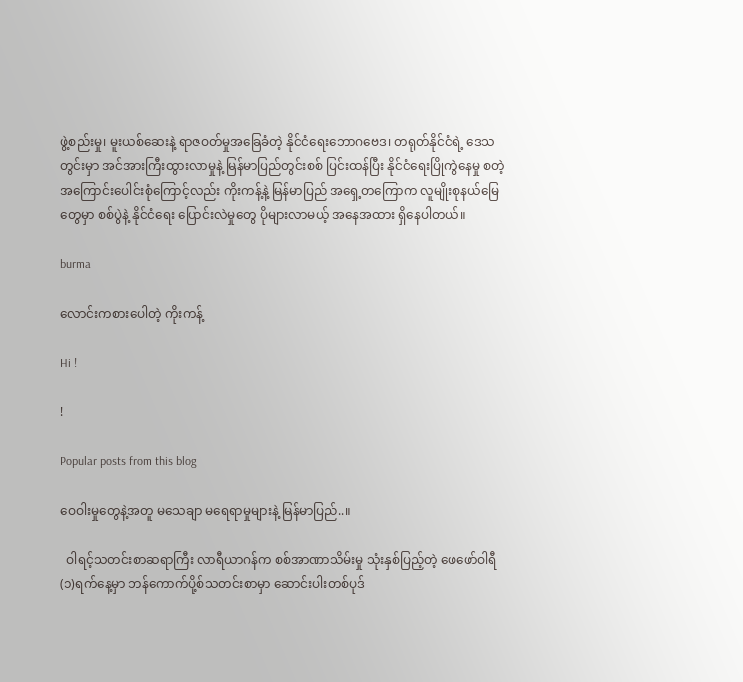ဖွဲ့စည်းမှု၊ မူးယစ်ဆေးနဲ့ ရာဇဝတ်မှုအခြေခံတဲ့ နိုင်ငံရေးဘောဂဗေဒ၊ တရုတ်နိုင်ငံရဲ့ ဒေသတွင်းမှာ အင်အားကြီးထွားလာမှုနဲ့ မြန်မာပြည်တွင်းစစ် ပြင်းထန်ပြီး နိုင်ငံရေးပြိုကွဲနေမှု စတဲ့အကြောင်းပေါင်းစုံကြောင့်လည်း ကိုးကန့်နဲ့ မြန်မာပြည် အရှေ့တကြောက လူမျိုးစုနယ်မြေတွေမှာ စစ်ပွဲနဲ့ နိုင်ငံရေး ပြောင်းလဲမှုတွေ ပိုများလာမယ့် အနေအထား ရှိနေပါတယ်။

burma

လောင်းကစားပေါတဲ့ ကိုးကန့်

Hi !

!

Popular posts from this blog

ဝေဝါးမှုတွေနဲ့အတူ မသေချာ မရေရာမှုများနဲ့ မြန်မာပြည်..။

  ဝါရင့်သတင်းစာဆရာကြီး လာရီယာဂန်က စစ်အာဏာသိမ်းမှု သုံးနှစ်ပြည့်တဲ့ ဖေဖော်ဝါရီ(၁)ရက်နေ့မှာ ဘန်ကောက်ပို့စ်သတင်းစာမှာ ဆောင်းပါးတစ်ပုဒ်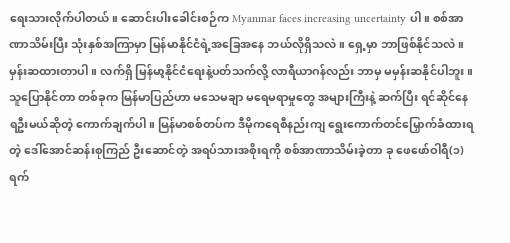ရေးသားလိုက်ပါတယ်။ ဆောင်းပါးခေါင်းစဉ်က Myanmar faces increasing uncertainty ပါ။ စစ်အာဏာသိမ်းပြီး သုံးနှစ်အကြာမှာ မြန်မာနိုင်ငံရဲ့အခြေအနေ ဘယ်လိုရှိသလဲ။ ရှေ့မှာ ဘာဖြစ်နိုင်သလဲ။ မှန်းဆထားတာပါ။ လက်ရှိ မြန်မာ့နိုင်ငံရေးနဲ့ပတ်သက်လို့ လာရီယာဂန်လည်း ဘာမှ မမှန်းဆနိုင်ပါဘူး။ သူပြောနိုင်တာ တစ်ခုက မြန်မာပြည်ဟာ မသေမချာ မရေမရာမှုတွေ အများကြီးနဲ့ ဆက်ပြီး ရင်ဆိုင်နေရဦးမယ်ဆိုတဲ့ ကောက်ချက်ပါ။ မြန်မာစစ်တပ်က ဒီမိုကရေစီနည်းကျ ရွေးကောက်တင်မြှောက်ခံထားရတဲ့ ဒေါ်အောင်ဆန်းစုကြည် ဦးဆောင်တဲ့ အရပ်သားအစိုးရကို စစ်အာဏာသိမ်းခဲ့တာ ခု ဖေဖော်ဝါရီ(၁)ရက်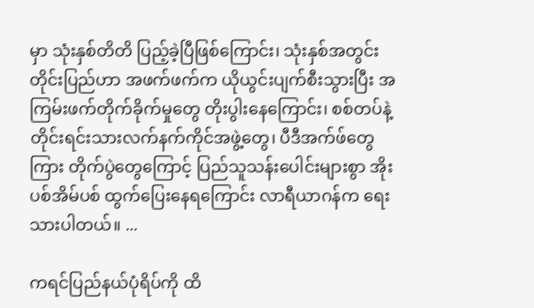မှာ သုံးနှစ်တိတိ ပြည့်ခဲ့ပြီဖြစ်ကြောင်း၊ သုံးနှစ်အတွင်း တိုင်းပြည်ဟာ အဖက်ဖက်က ယိုယွင်းပျက်စီးသွားပြီး အကြမ်းဖက်တိုက်ခိုက်မှုတွေ တိုးပွါးနေကြောင်း၊ စစ်တပ်နဲ့ တိုင်းရင်းသားလက်နက်ကိုင်အဖွဲ့တွေ၊ ပီဒီအက်ဖ်တွေကြား တိုက်ပွဲတွေကြောင့် ပြည်သူသန်းပေါင်းများစွာ အိုးပစ်အိမ်ပစ် ထွက်ပြေးနေရကြောင်း လာရီယာဂန်က ရေးသားပါတယ်။ ...

ကရင်ပြည်နယ်ပုံရိပ်ကို ထိ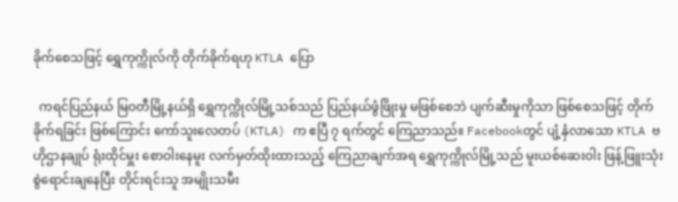ခိုက်စေသဖြင့် ရွှေကုက္ကိုလ်ကို တိုက်ခိုက်ရဟု KTLA ပြော

  ကရင်ပြည်နယ် မြဝတီမြို့နယ်ရှိ ရွှေကုက္ကိုလ်မြို့သစ်သည် ပြည်နယ်ဖွံဖြိုးမှု မဖြစ်စေဘဲ ပျက်ဆီးမှုကိုသာ ဖြစ်စေသဖြင့် တိုက်ခိုက်ရခြင်း ဖြစ်ကြောင်း ကော်သူးလေတပ် (KTLA) က ဧပြီ ၇ ရက်တွင် ကြေညာသည်။ Facebookတွင် ပျံ့နှံလာသော KTLA ဗဟိုဌာနချုပ် ရုံးထိုင်မှူး စောဝါးနေမူး လက်မှတ်ထိုးထားသည့် ကြေညာချက်အရ ရွှေကုက္ကိုလ်မြို့သည် မူးယစ်ဆေးဝါး ဖြန့်ဖြူးသုံးစွဲရောင်းချနေပြီး တိုင်းရင်းသူ အမျိုးသမီး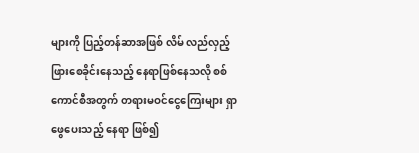များကို ပြည့်တန်ဆာအဖြစ် လိမ် လည်လှည့်ဖြားစေခိုင်းနေသည့် နေရာဖြစ်နေသလို စစ်ကောင်စီအတွက် တရားမဝင်ငွေကြေးများ ရှာဖွေပေးသည့် နေရာ ဖြစ်၍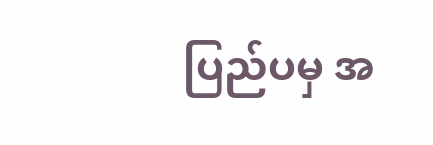ပြည်ပမှ အ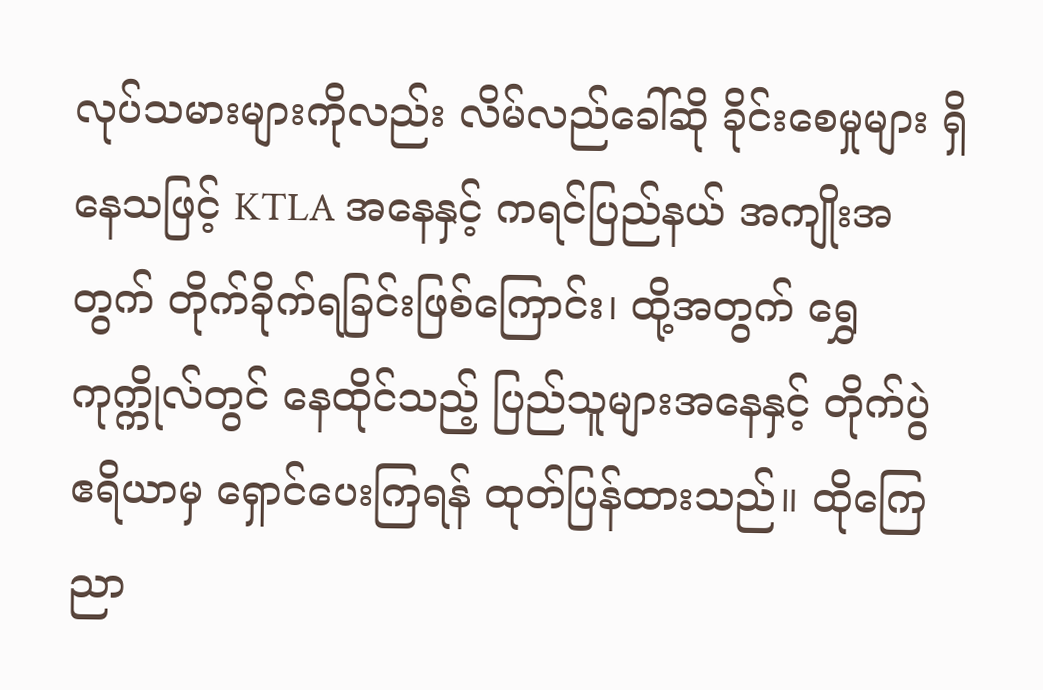လုပ်သမားများကိုလည်း လိမ်လည်ခေါ်ဆို ခိုင်းစေမှုများ ရှိနေသဖြင့် KTLA အနေနှင့် ကရင်ပြည်နယ် အကျိုးအတွက် တိုက်ခိုက်ရခြင်းဖြစ်ကြောင်း၊ ထို့အတွက် ရွှေကုက္ကိုလ်တွင် နေထိုင်သည့် ပြည်သူများအနေနှင့် တိုက်ပွဲ ဧရိယာမှ ရှောင်ပေးကြရန် ထုတ်ပြန်ထားသည်။ ထိုကြေညာ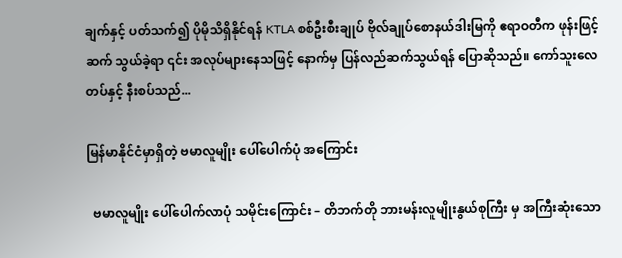ချက်နှင့် ပတ်သက်၍ ပိုမိုသိရှိနိုင်ရန် KTLA စစ်ဦးစီးချုပ် ဗိုလ်ချုပ်စောနယ်ဒါးမြကို ဧရာဝတီက ဖုန်းဖြင့်ဆက် သွယ်ခဲ့ရာ ၎င်း အလုပ်များနေသဖြင့် နောက်မှ ပြန်လည်ဆက်သွယ်ရန် ပြောဆိုသည်။ ကော်သူးလေတပ်နှင့် နီးစပ်သည်...

မြန်မာနိုင်ငံမှာရှိတဲ့ ဗမာလူမျိုး ပေါ်ပေါက်ပုံ အကြောင်း

  ဗမာလူမျိုး ပေါ်ပေါက်လာပုံ သမိုင်းကြောင်း – တိဘက်တို ဘားမန်းလူမျိုးနွယ်စုကြီး မှ အကြီးဆုံးသော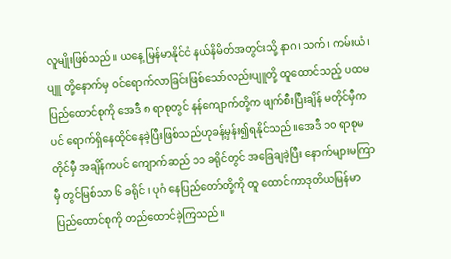လူမျိုးဖြစ်သည်။ ယနေ့ မြန်မာနိုင်ငံ နယ်နိမိတ်အတွင်းသို့ နာဂ၊ သက်၊ ကမ်းယံ၊ပျူ တို့နောက်မှ ဝင်ရောက်လာခြင်းဖြစ်သော်လည်းပျူတို့ ထူထောင်သည့် ပထမပြည်ထောင်စုကို အေဒီ ၈ ရာစုတွင် နန်ကျောက်တို့က ဖျက်စီးပြီးချိန် မတိုင်မှီက ပင် ရောက်ရှိနေထိုင်နေခဲ့ပြီးဖြစ်သည်ဟုခန့်မှန်း၍ရနိုင်သည်။အေဒီ ၁၀ ရာစုမတိုင်မှီ အချိန်ကပင် ကျောက်ဆည် ၁၁ ခရိုင်တွင် အခြေချခဲ့ပြီး နောက်များမကြာမှီ တွင်မြစ်သာ ၆ ခရိုင် ၊ ပုဂံ နေပြည်တော်တို့ကို ထူ ထောင်ကာဒုတိယမြန်မာပြည်ထောင်စုကို တည်ထောင်ခဲ့ကြသည်။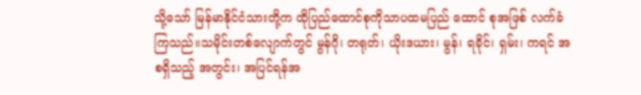သို့သော် မြန်မာနိုင်ငံသားတို့က ထိုပြည်ထောင်စုကိုသာပထမပြည် ထောင် စုအဖြစ် လက်ခံကြသည်။သမိုင်းတစ်လျောက်တွင် မွန်ဂို၊ တရုတ်၊ ယိုးဒယား၊ မွန်၊ ရခိုင်၊ ရှမ်း၊ ကရင် အစရှိသည့် အတွင်း၊ အပြင်ရန်အ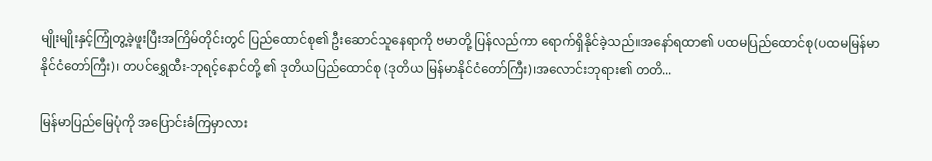မျိုးမျိုးနှင့်ကြုံတွ့ခဲ့ဖူးပြီးအကြိမ်တိုင်းတွင် ပြည်ထောင်စု၏ ဦးဆောင်သူနေရာကို ဗမာတို့ ပြန်လည်ကာ ရောက်ရှိနိုင်ခဲ့သည်။အနော်ရထာ၏ ပထမပြည်ထောင်စု(ပထမမြန်မာနိုင်ငံတော်ကြီး)၊ တပင်ရွှေထီး-ဘုရင့်နောင်တို့ ၏ ဒုတိယပြည်ထောင်စု (ဒုတိယ မြန်မာနိုင်ငံတော်ကြီး)၊အလောင်းဘုရား၏ တတိ...

မြန်မာပြည်မြေပုံကို အပြောင်းခံကြမှာလား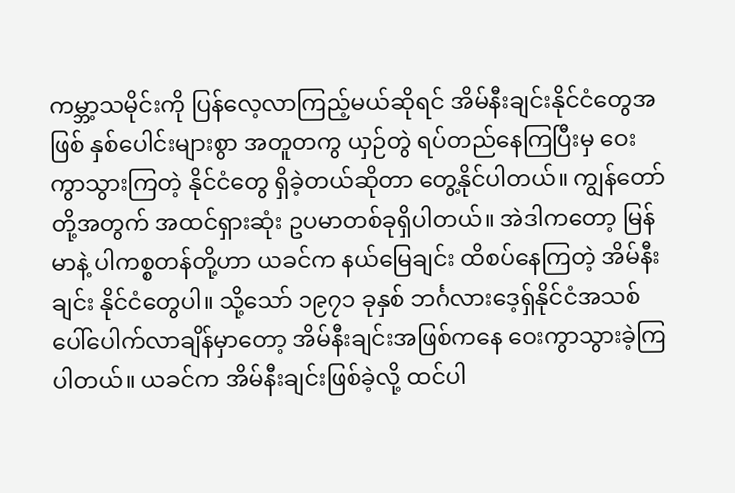ကမ္ဘာ့သမိုင်းကို ပြန်လေ့လာကြည့်မယ်ဆိုရင် အိမ်နီးချင်းနိုင်ငံတွေအဖြစ် နှစ်ပေါင်းများစွာ အတူတကွ ယှဉ်တွဲ ရပ်တည်နေကြပြီးမှ ဝေးကွာသွားကြတဲ့ နိုင်ငံတွေ ရှိခဲ့တယ်ဆိုတာ တွေ့နိုင်ပါတယ်။ ကျွန်တော်တို့အတွက် အထင်ရှားဆုံး ဥပမာတစ်ခုရှိပါတယ်။ အဲဒါကတော့ မြန်မာနဲ့ ပါကစ္စတန်တို့ဟာ ယခင်က နယ်မြေချင်း ထိစပ်နေကြတဲ့ အိမ်နီးချင်း နိုင်ငံတွေပါ။ သို့သော် ၁၉၇၁ ခုနှစ် ဘင်္ဂလားဒေ့ရှ်နိုင်ငံအသစ် ပေါ်ပေါက်လာချိန်မှာတော့ အိမ်နီးချင်းအဖြစ်ကနေ ဝေးကွာသွားခဲ့ကြပါတယ်။ ယခင်က အိမ်နီးချင်းဖြစ်ခဲ့လို့ ထင်ပါ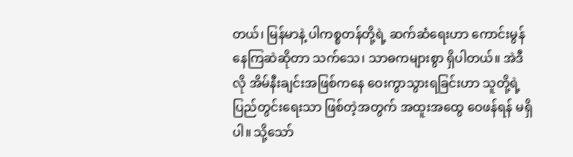တယ်၊ မြန်မာနဲ့ ပါကစ္စတန်တို့ရဲ့ ဆက်ဆံရေးဟာ ကောင်းမွန်နေကြဆဲဆိုတာ သက်သေ၊ သာဓကများစွာ ရှိပါတယ်။ အဲဒီလို အိမ်နီးချင်းအဖြစ်ကနေ ဝေးကွာသွားရခြင်းဟာ သူတို့ရဲ့ ပြည်တွင်းရေးသာ ဖြစ်တဲ့အတွက် အထူးအထွေ ဝေဖန်ရန် မရှိပါ။ သို့သော်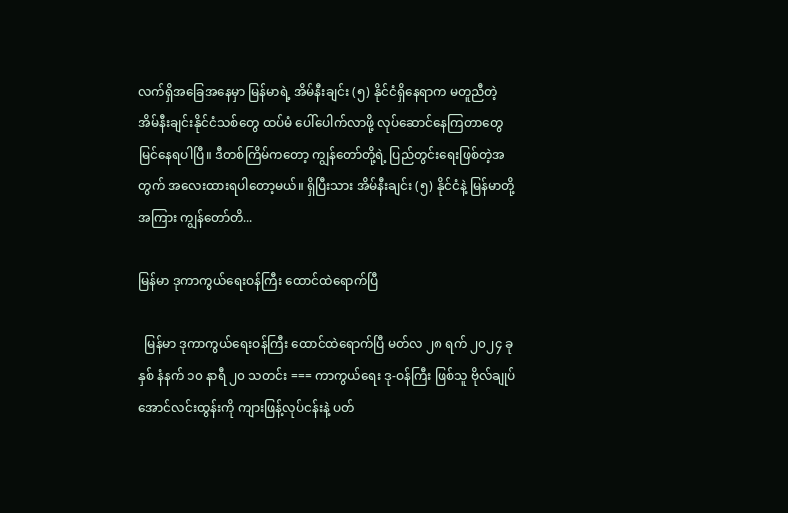လက်ရှိအခြေအနေမှာ မြန်မာရဲ့ အိမ်နီးချင်း (၅) နိုင်ငံရှိနေရာက မတူညီတဲ့ အိမ်နီးချင်းနိုင်ငံသစ်တွေ ထပ်မံ ပေါ်ပေါက်လာဖို့ လုပ်ဆောင်နေကြတာတွေ မြင်နေရပါပြီ။ ဒီတစ်ကြိမ်ကတော့ ကျွန်တော်တို့ရဲ့ ပြည်တွင်းရေးဖြစ်တဲ့အတွက် အလေးထားရပါတော့မယ်။ ရှိပြီးသား အိမ်နီးချင်း (၅) နိုင်ငံနဲ့ မြန်မာတို့အကြား ကျွန်တော်တိ...

မြန်မာ ဒုကာကွယ်ရေးဝန်ကြီး ထောင်ထဲရောက်ပြီ

  မြန်မာ ဒုကာကွယ်ရေးဝန်ကြီး ထောင်ထဲရောက်ပြီ မတ်လ ၂၈ ရက် ၂၀၂၄ ခုနှစ် နံနက် ၁၀ နာရီ ၂၀ သတင်း === ကာကွယ်ရေး ဒု-ဝန်ကြီး ဖြစ်သူ ဗိုလ်ချုပ်အောင်လင်းထွန်းကို ကျားဖြန့်လုပ်ငန်းနဲ့ ပတ်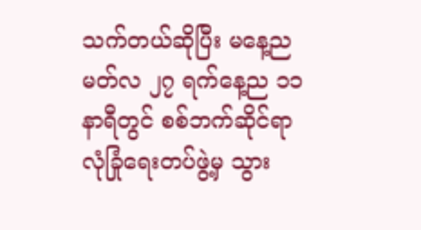သက်တယ်ဆိုပြီး မနေ့ည မတ်လ ၂၇ ရက်နေ့ည ၁၁ နာရီတွင် စစ်ဘက်ဆိုင်ရာ လုံခြုံရေးတပ်ဖွဲ့မှ သွား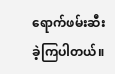ရောက်ဖမ်းဆီးခဲ့ကြပါတယ်။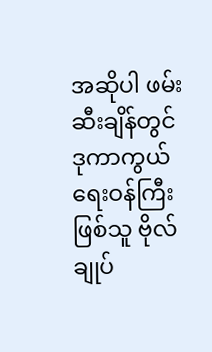အဆိုပါ ဖမ်းဆီးချိန်တွင် ဒုကာကွယ်ရေးဝန်ကြီးဖြစ်သူ ဗိုလ်ချုပ်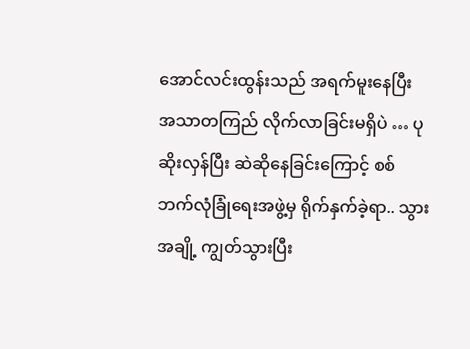အောင်လင်းထွန်းသည် အရက်မူးနေပြီး အသာတကြည် လိုက်လာခြင်းမရှိပဲ … ပုဆိုးလှန်ပြီး ဆဲဆိုနေခြင်းကြောင့် စစ်ဘက်လုံခြုံရေးအဖွဲ့မှ ရိုက်နှက်ခဲ့ရာ.. သွား အချို့ ကျွတ်သွားပြီး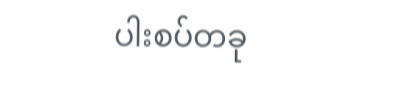ပါးစပ်တခု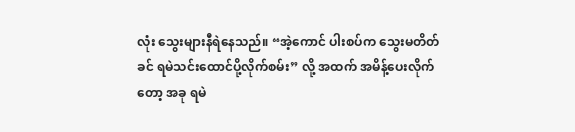လုံး သွေးများနီရဲနေသည်။ “အဲ့ကောင် ပါးစပ်က သွေးမတိတ်ခင် ရမဲသင်းထောင်ပို့လိုက်စမ်း” လို့ အထက် အမိန့်ပေးလိုက်တော့ အခု ရမဲ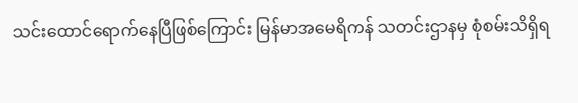သင်းထောင်ရောက်နေပြီဖြစ်ကြောင်း မြန်မာအမေရိကန် သတင်းဌာနမှ စုံစမ်းသိရှိရ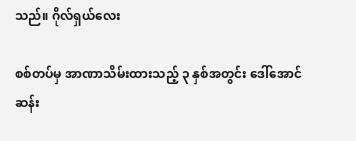သည်။ ဂိုလ်ရှယ်လေး

စစ်တပ်မှ အာဏာသိမ်းထားသည့် ၃ နှစ်အတွင်း ဒေါ်အောင်ဆန်း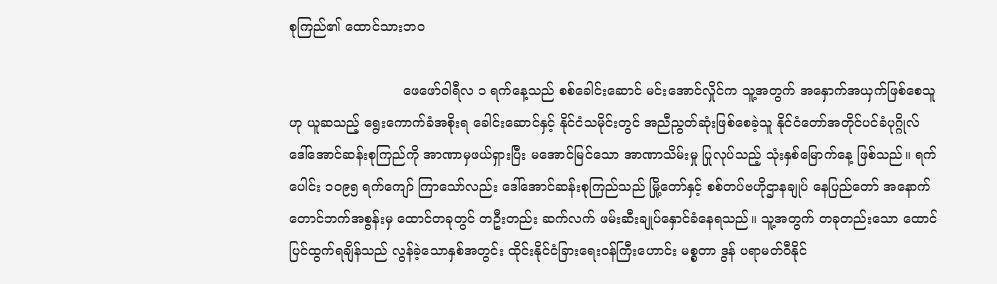စုကြည်၏ ထောင်သားဘဝ

                           ဖေဖော်ဝါရီလ ၁ ရက်နေ့သည် စစ်ခေါင်းဆောင် မင်းအောင်လှိုင်က သူ့အတွက် အနှောက်အယှက်ဖြစ်စေသူဟု ယူဆသည့် ရွေးကောက်ခံအစိုးရ ခေါင်းဆောင်နှင့် နိုင်ငံသမိုင်းတွင် အညီညွတ်ဆုံးဖြစ်စေခဲ့သူ နိုင်ငံတော်အတိုင်ပင်ခံပုဂ္ဂိုလ် ဒေါ်အောင်ဆန်းစုကြည်ကို အာဏာမှဖယ်ရှားပြီး မအောင်မြင်သော အာဏာသိမ်းမှု ပြုလုပ်သည့် သုံးနှစ်မြောက်နေ့ ဖြစ်သည်။ ရက်ပေါင်း ၁၀၉၅ ရက်ကျော် ကြာသော်လည်း ဒေါ်အောင်ဆန်းစုကြည်သည် မြို့တော်နှင့် စစ်တပ်ဗဟိုဌာနချုပ် နေပြည်တော် အနောက်တောင်ဘက်အစွန်းမှ ထောင်တခုတွင် တဦးတည်း ဆက်လက် ဖမ်းဆီးချုပ်နှောင်ခံနေရသည်။ သူ့အတွက် တခုတည်းသော ထောင်ပြင်ထွက်ရချိန်သည် လွန်ခဲ့သောနှစ်အတွင်း ထိုင်းနိုင်ငံခြားရေးဝန်ကြီးဟောင်း မစ္စတာ ဒွန် ပရာမတ်ဝီနိုင်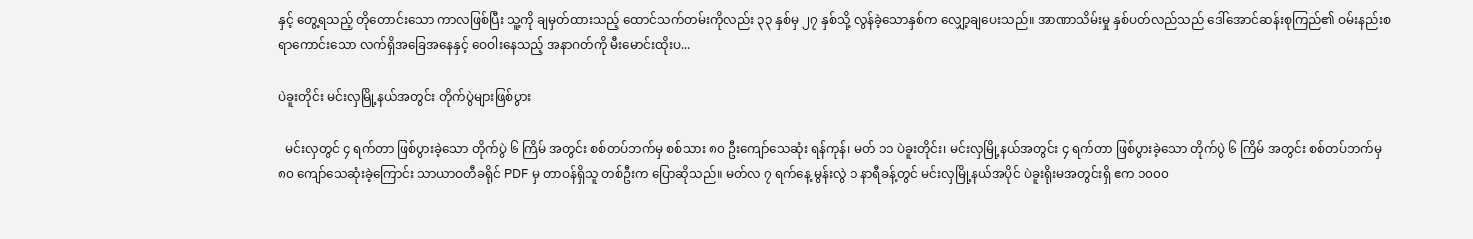နှင့် တွေ့ရသည့် တိုတောင်းသော ကာလဖြစ်ပြီး သူ့ကို ချမှတ်ထားသည့် ထောင်သက်တမ်းကိုလည်း ၃၃ နှစ်မှ ၂၇ နှစ်သို့ လွန်ခဲ့သောနှစ်က လျှော့ချပေးသည်။ အာဏာသိမ်းမှု နှစ်ပတ်လည်သည် ဒေါ်အောင်ဆန်းစုကြည်၏ ဝမ်းနည်းစရာကောင်းသော လက်ရှိအခြေအနေနှင့် ဝေဝါးနေသည့် အနာဂတ်ကို မီးမောင်းထိုးပ...

ပဲခူးတိုင်း မင်းလှမြို့နယ်အတွင်း တိုက်ပွဲများဖြစ်ပွား

  မင်းလှတွင် ၄ ရက်တာ ဖြစ်ပွားခဲ့သော တိုက်ပွဲ ၆ ကြိမ် အတွင်း စစ်တပ်ဘက်မှ စစ်သား ၈၀ ဦးကျော်သေဆုံး ရန်ကုန်၊ မတ် ၁၁ ပဲခူးတိုင်း၊ မင်းလှမြို့နယ်အတွင်း ၄ ရက်တာ ဖြစ်ပွားခဲ့သော တိုက်ပွဲ ၆ ကြိမ် အတွင်း စစ်တပ်ဘက်မှ ၈၀ ကျော်သေဆုံးခဲ့ကြောင်း သာယာဝတီခရိုင် PDF မှ တာဝန်ရှိသူ တစ်ဦးက ပြောဆိုသည်။ မတ်လ ၇ ရက်နေ့ မွန်းလွဲ ၁ နာရီခန့်တွင် မင်းလှမြို့နယ်အပိုင် ပဲခူးရိုးမအတွင်းရှိ ဧက ၁၀၀၀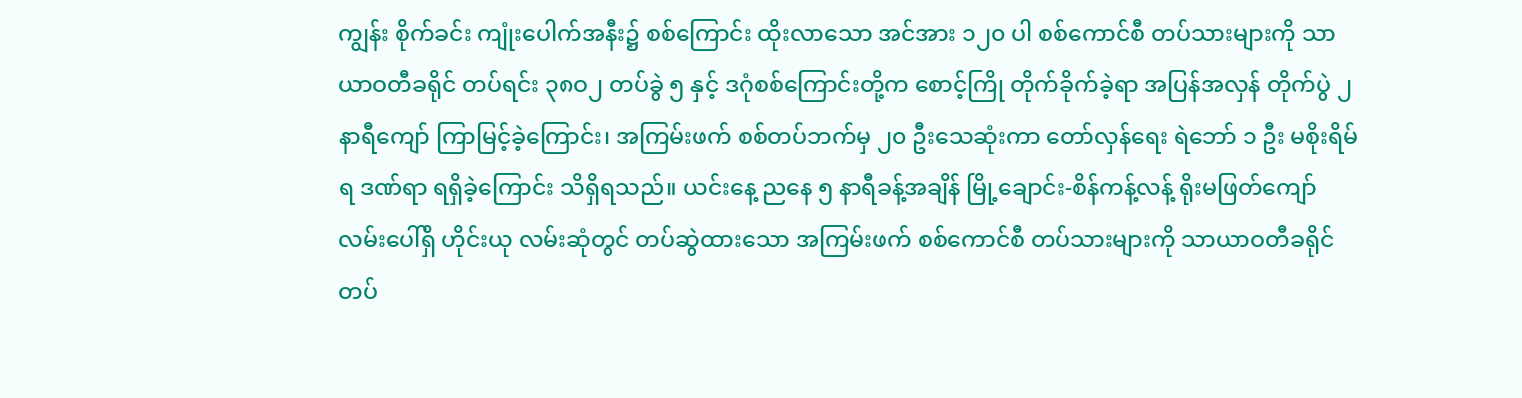ကျွန်း စိုက်ခင်း ကျုံးပေါက်အနီး၌ စစ်ကြောင်း ထိုးလာသော အင်အား ၁၂၀ ပါ စစ်ကောင်စီ တပ်သားများကို သာယာဝတီခရိုင် တပ်ရင်း ၃၈ဝ၂ တပ်ခွဲ ၅ နှင့် ဒဂုံစစ်ကြောင်းတို့က စောင့်ကြို တိုက်ခိုက်ခဲ့ရာ အပြန်အလှန် တိုက်ပွဲ ၂ နာရီကျော် ကြာမြင့်ခဲ့ကြောင်း၊ အကြမ်းဖက် စစ်တပ်ဘက်မှ ၂၀ ဦးသေဆုံးကာ တော်လှန်ရေး ရဲဘော် ၁ ဦး မစိုးရိမ်ရ ဒဏ်ရာ ရရှိခဲ့ကြောင်း သိရှိရသည်။ ယင်းနေ့ ညနေ ၅ နာရီခန့်အချိန် မြို့ချောင်း-စိန်ကန့်လန့် ရိုးမဖြတ်ကျော်လမ်းပေါ်ရှိ ဟိုင်းယု လမ်းဆုံတွင် တပ်ဆွဲထားသော အကြမ်းဖက် စစ်ကောင်စီ တပ်သားများကို သာယာဝတီခရိုင် တပ်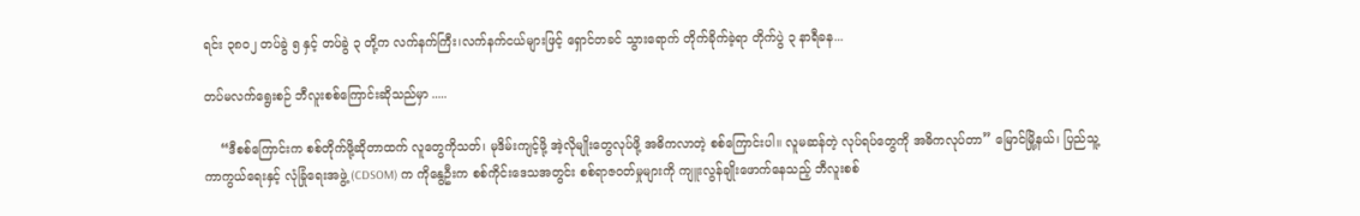ရင်း ၃၈ဝ၂ တပ်ခွဲ ၅ နှင့် တပ်ခွဲ ၃ တို့က လက်နက်ကြီး၊လက်နက်ငယ်များဖြင့် ရှောင်တခင် သွားရောက် တိုက်ခိုက်ခဲ့ရာ တိုက်ပွဲ ၃ နာရီခန...

တပ်မလက်ရွေးစဉ် ဘီလူးစစ်ကြောင်းဆိုသည်မှာ .....

    “ဒီစစ်ကြောင်းက စစ်တိုက်ဖို့ဆိုတာထက် လူတွေကိုသတ်၊ မုဒိမ်းကျင့်ဖို့ အဲ့လိုမျိုးတွေလုပ်ဖို့ အဓိကလာတဲ့ စစ်ကြောင်းပါ။ လူမဆန်တဲ့ လုပ်ရပ်တွေကို အဓိကလုပ်တာ” မြောင်မြို့နယ်၊ ပြည်သူ့ကာကွယ်ရေးနှင့် လုံခြုံရေးအဖွဲ့ (CDSOM) က ကိုနွေဦးက စစ်ကိုင်းဒေသအတွင်း စစ်ရာဇဝတ်မှုများကို ကျူးလွန်ချိုးဖောက်နေသည့် ဘီလူးစစ်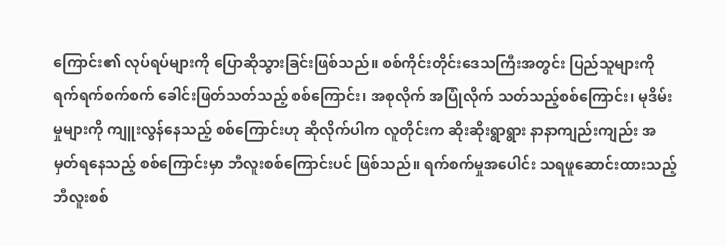ကြောင်း၏ လုပ်ရပ်များကို ပြောဆိုသွားခြင်းဖြစ်သည်။ စစ်ကိုင်းတိုင်းဒေသကြီးအတွင်း ပြည်သူများကို ရက်ရက်စက်စက် ခေါင်းဖြတ်သတ်သည့် စစ်ကြောင်း၊ အစုလိုက် အပြုံလိုက် သတ်သည့်စစ်ကြောင်း၊ မုဒိမ်းမှုများကို ကျူးလွန်နေသည့် စစ်ကြောင်းဟု ဆိုလိုက်ပါက လူတိုင်းက ဆိုးဆိုးရွာရွား နာနာကျည်းကျည်း အမှတ်ရနေသည့် စစ်ကြောင်းမှာ ဘီလူးစစ်ကြောင်းပင် ဖြစ်သည်။ ရက်စက်မှုအပေါင်း သရဖူဆောင်းထားသည့် ဘီလူးစစ်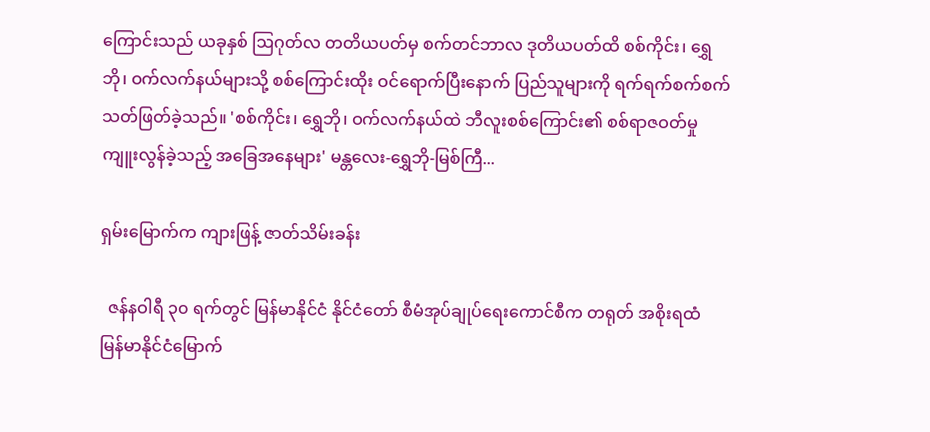ကြောင်းသည် ယခုနှစ် ဩဂုတ်လ တတိယပတ်မှ စက်တင်ဘာလ ဒုတိယပတ်ထိ စစ်ကိုင်း၊ ရွှေဘို၊ ဝက်လက်နယ်များသို့ စစ်ကြောင်းထိုး ဝင်ရောက်ပြီးနောက် ပြည်သူများကို ရက်ရက်စက်စက် သတ်ဖြတ်ခဲ့သည်။ 'စစ်ကိုင်း၊ ရွှေဘို၊ ဝက်လက်နယ်ထဲ ဘီလူးစစ်ကြောင်း၏ စစ်ရာဇဝတ်မှု ကျူးလွန်ခဲ့သည့် အခြေအနေများ' မန္တလေး-ရွှေဘို-မြစ်ကြီ...

ရှမ်းမြောက်က ကျားဖြန့် ဇာတ်သိမ်းခန်း

  ဇန်နဝါရီ ၃၀ ရက်တွင် မြန်မာနိုင်ငံ နိုင်ငံတော် စီမံအုပ်ချုပ်ရေးကောင်စီက တရုတ် အစိုးရထံ မြန်မာနိုင်ငံမြောက်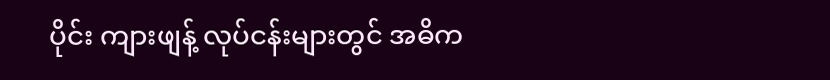ပိုင်း ကျားဖျန့် လုပ်ငန်းများတွင် အဓိက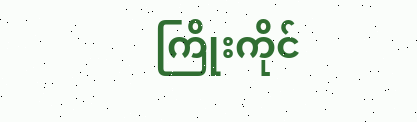ကြိုးကိုင်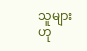သူများဟု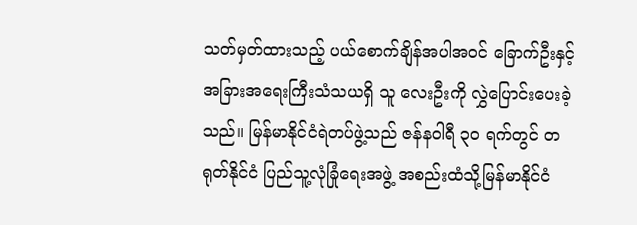သတ်မှတ်ထားသည့် ပယ်စောက်ချိန်အပါအဝင် ခြောက်ဦးနှင့် အခြားအရေးကြီးသံသယရှိ သူ လေးဦးကို လွှဲပြောင်းပေးခဲ့သည်။ မြန်မာနိုင်ငံရဲတပ်ဖွဲ့သည် ဇန်နဝါရီ ၃၀ ရက်တွင် တရုတ်နိုင်ငံ ပြည်သူ့လုံခြုံရေးအဖွဲ့ အစည်းထံသို့မြန်မာနိုင်ငံ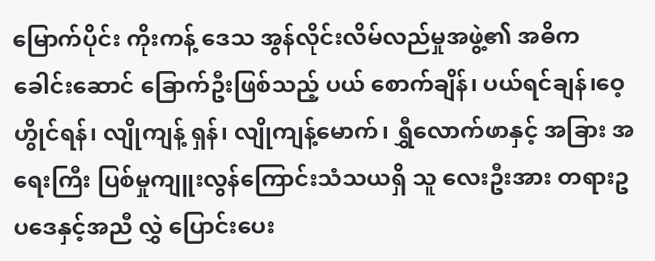မြောက်ပိုင်း ကိုးကန့် ဒေသ အွန်လိုင်းလိမ်လည်မှုအဖွဲ့၏ အဓိက ခေါင်းဆောင် ခြောက်ဦးဖြစ်သည့် ပယ် စောက်ချိန်၊ ပယ်ရင်ချန်၊ဝေ့ဟွိုင်ရန်၊ လျိုကျန့် ရှန်၊ လျိုကျန့်မောက်၊ ရွှီလောက်ဖာနှင့် အခြား အရေးကြီး ပြစ်မှုကျူးလွန်ကြောင်းသံသယရှိ သူ လေးဦးအား တရားဥပဒေနှင့်အညီ လွှဲ ပြောင်းပေး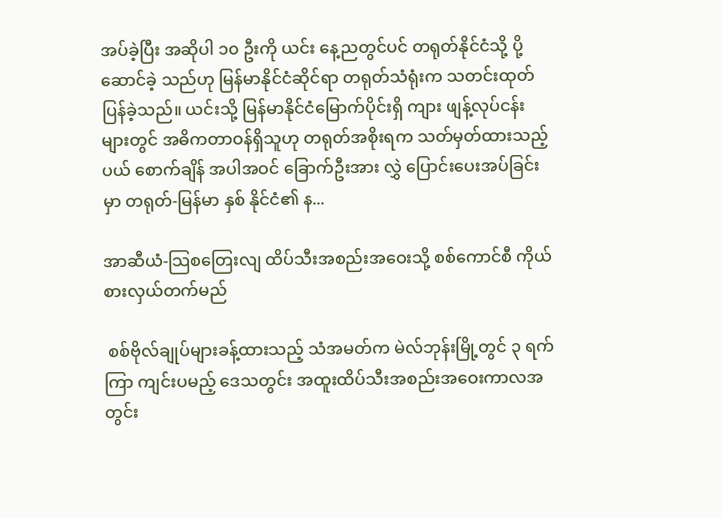အပ်ခဲ့ပြီး အဆိုပါ ၁၀ ဦးကို ယင်း နေ့ညတွင်ပင် တရုတ်နိုင်ငံသို့ ပို့ဆောင်ခဲ့ သည်ဟု မြန်မာနိုင်ငံဆိုင်ရာ တရုတ်သံရုံးက သတင်းထုတ်ပြန်ခဲ့သည်။ ယင်းသို့ မြန်မာနိုင်ငံမြောက်ပိုင်းရှိ ကျား ဖျန့်လုပ်ငန်းများတွင် အဓိကတာဝန်ရှိသူဟု တရုတ်အစိုးရက သတ်မှတ်ထားသည့် ပယ် စောက်ချိန် အပါအဝင် ခြောက်ဦးအား လွှဲ ပြောင်းပေးအပ်ခြင်းမှာ တရုတ်-မြန်မာ နှစ် နိုင်ငံ၏ န...

အာဆီယံ-သြစတြေးလျ ထိပ်သီးအစည်းအဝေးသို့ စစ်ကောင်စီ ကိုယ်စားလှယ်တက်မည်

 စစ်ဗိုလ်ချုပ်များခန့်ထားသည့် သံအမတ်က မဲလ်ဘုန်းမြို့တွင် ၃ ရက်ကြာ ကျင်းပမည့် ဒေသတွင်း အထူးထိပ်သီးအစည်းအဝေးကာလအတွင်း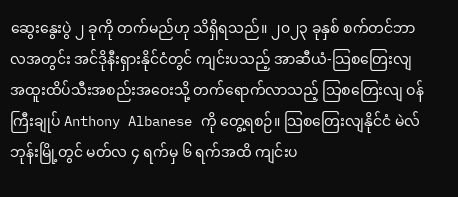ဆွေးနွေးပွဲ ၂ ခုကို တက်မည်ဟု သိရှိရသည်။ ၂၀၂၃ ခုနှစ် စက်တင်ဘာလအတွင်း အင်ဒိုနီးရှားနိုင်ငံတွင် ကျင်းပသည့် အာဆီယံ-သြစတြေးလျ အထူးထိပ်သီးအစည်းအဝေးသို့ တက်ရောက်လာသည့် သြစတြေးလျ ဝန်ကြီးချုပ် Anthony Albanese ကို တွေ့ရစဉ်။ သြစတြေးလျနိုင်ငံ မဲလ်ဘုန်းမြို့တွင် မတ်လ ၄ ရက်မှ ၆ ရက်အထိ ကျင်းပ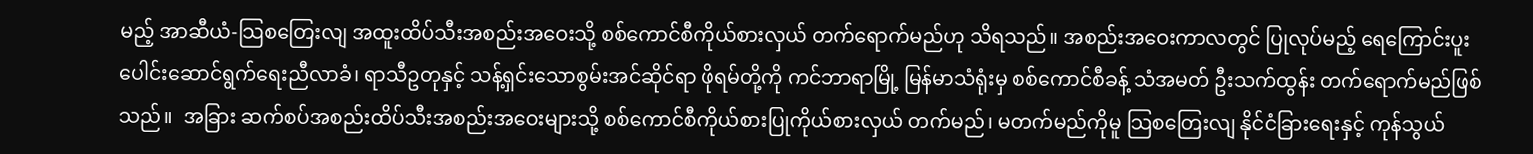မည့် အာဆီယံ-သြစတြေးလျ အထူးထိပ်သီးအစည်းအဝေးသို့ စစ်ကောင်စီကိုယ်စားလှယ် တက်ရောက်မည်ဟု သိရသည်။ အစည်းအဝေးကာလတွင် ပြုလုပ်မည့် ရေကြောင်းပူးပေါင်းဆောင်ရွက်ရေးညီလာခံ၊ ရာသီဥတုနှင့် သန့်ရှင်းသောစွမ်းအင်ဆိုင်ရာ ဖိုရမ်တို့ကို ကင်ဘာရာမြို့ မြန်မာသံရုံးမှ စစ်ကောင်စီခန့် သံအမတ် ဦးသက်ထွန်း တက်ရောက်မည်ဖြစ်သည်။  အခြား ဆက်စပ်အစည်းထိပ်သီးအစည်းအဝေးများသို့ စစ်ကောင်စီကိုယ်စားပြုကိုယ်စားလှယ် တက်မည်၊ မတက်မည်ကိုမူ သြစတြေးလျ နိုင်ငံခြားရေးနှင့် ကုန်သွယ်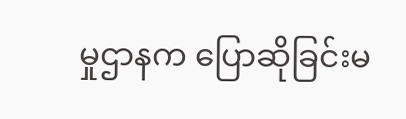မှုဌာနက ပြောဆိုခြင်းမ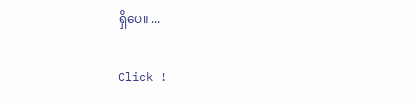ရှိပေ။ ...

Click !